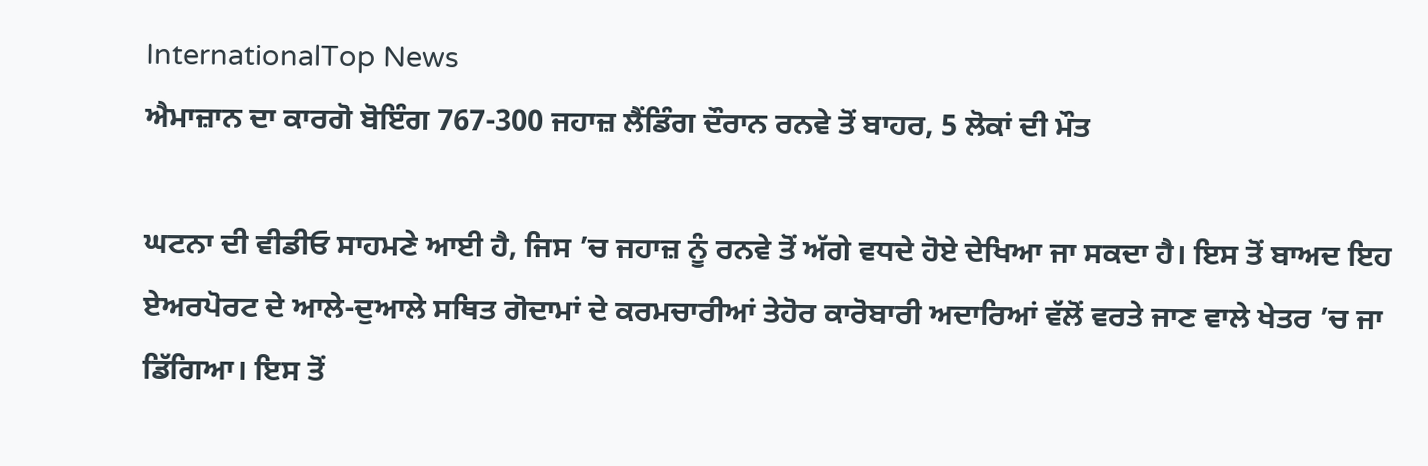InternationalTop News
ਐਮਾਜ਼ਾਨ ਦਾ ਕਾਰਗੋ ਬੋਇੰਗ 767-300 ਜਹਾਜ਼ ਲੈਂਡਿੰਗ ਦੌਰਾਨ ਰਨਵੇ ਤੋਂ ਬਾਹਰ, 5 ਲੋਕਾਂ ਦੀ ਮੌਤ

ਘਟਨਾ ਦੀ ਵੀਡੀਓ ਸਾਹਮਣੇ ਆਈ ਹੈ, ਜਿਸ ’ਚ ਜਹਾਜ਼ ਨੂੰ ਰਨਵੇ ਤੋਂ ਅੱਗੇ ਵਧਦੇ ਹੋਏ ਦੇਖਿਆ ਜਾ ਸਕਦਾ ਹੈ। ਇਸ ਤੋਂ ਬਾਅਦ ਇਹ ਏਅਰਪੋਰਟ ਦੇ ਆਲੇ-ਦੁਆਲੇ ਸਥਿਤ ਗੋਦਾਮਾਂ ਦੇ ਕਰਮਚਾਰੀਆਂ ਤੇਹੋਰ ਕਾਰੋਬਾਰੀ ਅਦਾਰਿਆਂ ਵੱਲੋਂ ਵਰਤੇ ਜਾਣ ਵਾਲੇ ਖੇਤਰ ’ਚ ਜਾ ਡਿੱਗਿਆ। ਇਸ ਤੋਂ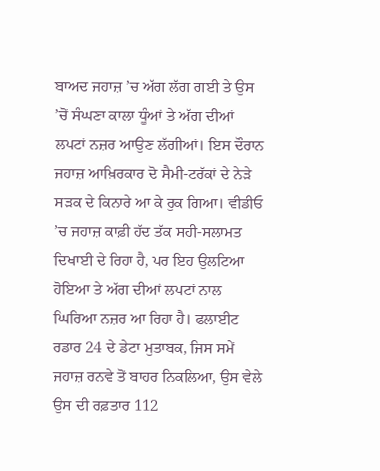ਬਾਅਦ ਜਹਾਜ਼ ’ਚ ਅੱਗ ਲੱਗ ਗਈ ਤੇ ਉਸ ’ਚੋਂ ਸੰਘਣਾ ਕਾਲਾ ਧੂੰਆਂ ਤੇ ਅੱਗ ਦੀਆਂ ਲਪਟਾਂ ਨਜ਼ਰ ਆਉਣ ਲੱਗੀਆਂ। ਇਸ ਦੌਰਾਨ ਜਹਾਜ਼ ਆਖ਼ਿਰਕਾਰ ਦੋ ਸੈਮੀ-ਟਰੱਕਾਂ ਦੇ ਨੇੜੇ ਸੜਕ ਦੇ ਕਿਨਾਰੇ ਆ ਕੇ ਰੁਕ ਗਿਆ। ਵੀਡੀਓ ’ਚ ਜਹਾਜ਼ ਕਾਫ਼ੀ ਹੱਦ ਤੱਕ ਸਹੀ-ਸਲਾਮਤ ਦਿਖਾਈ ਦੇ ਰਿਹਾ ਹੈ, ਪਰ ਇਹ ਉਲਟਿਆ ਹੋਇਆ ਤੇ ਅੱਗ ਦੀਆਂ ਲਪਟਾਂ ਨਾਲ ਘਿਰਿਆ ਨਜ਼ਰ ਆ ਰਿਹਾ ਹੈ। ਫਲਾਈਟ ਰਡਾਰ 24 ਦੇ ਡੇਟਾ ਮੁਤਾਬਕ, ਜਿਸ ਸਮੇਂ ਜਹਾਜ਼ ਰਨਵੇ ਤੋਂ ਬਾਹਰ ਨਿਕਲਿਆ, ਉਸ ਵੇਲੇ ਉਸ ਦੀ ਰਫ਼ਤਾਰ 112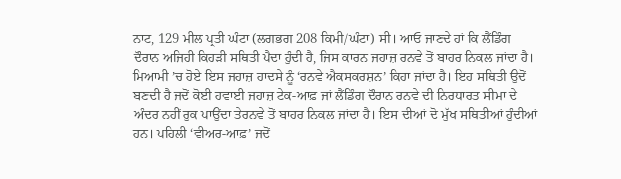ਨਾਟ, 129 ਮੀਲ ਪ੍ਰਤੀ ਘੰਟਾ (ਲਗਭਗ 208 ਕਿਮੀ/ਘੰਟਾ) ਸੀ। ਆਓ ਜਾਣਦੇ ਹਾਂ ਕਿ ਲੈਂਡਿੰਗ ਦੌਰਾਨ ਅਜਿਹੀ ਕਿਹੜੀ ਸਥਿਤੀ ਪੈਦਾ ਹੁੰਦੀ ਹੈ, ਜਿਸ ਕਾਰਨ ਜਹਾਜ਼ ਰਨਵੇ ਤੋਂ ਬਾਹਰ ਨਿਕਲ ਜਾਂਦਾ ਹੈ।
ਮਿਆਮੀ ’ਚ ਹੋਏ ਇਸ ਜਹਾਜ਼ ਹਾਦਸੇ ਨੂੰ ‘ਰਨਵੇ ਐਕਸਕਰਸ਼ਨ’ ਕਿਹਾ ਜਾਂਦਾ ਹੈ। ਇਹ ਸਥਿਤੀ ਉਦੋਂ ਬਣਦੀ ਹੈ ਜਦੋਂ ਕੋਈ ਹਵਾਈ ਜਹਾਜ਼ ਟੇਕ-ਆਫ਼ ਜਾਂ ਲੈਂਡਿੰਗ ਦੌਰਾਨ ਰਨਵੇ ਦੀ ਨਿਰਧਾਰਤ ਸੀਮਾ ਦੇ ਅੰਦਰ ਨਹੀਂ ਰੁਕ ਪਾਉਂਦਾ ਤੇਰਨਵੇ ਤੋਂ ਬਾਹਰ ਨਿਕਲ ਜਾਂਦਾ ਹੈ। ਇਸ ਦੀਆਂ ਦੋ ਮੁੱਖ ਸਥਿਤੀਆਂ ਹੁੰਦੀਆਂ ਹਨ। ਪਹਿਲੀ ‘ਵੀਅਰ-ਆਫ਼’ ਜਦੋਂ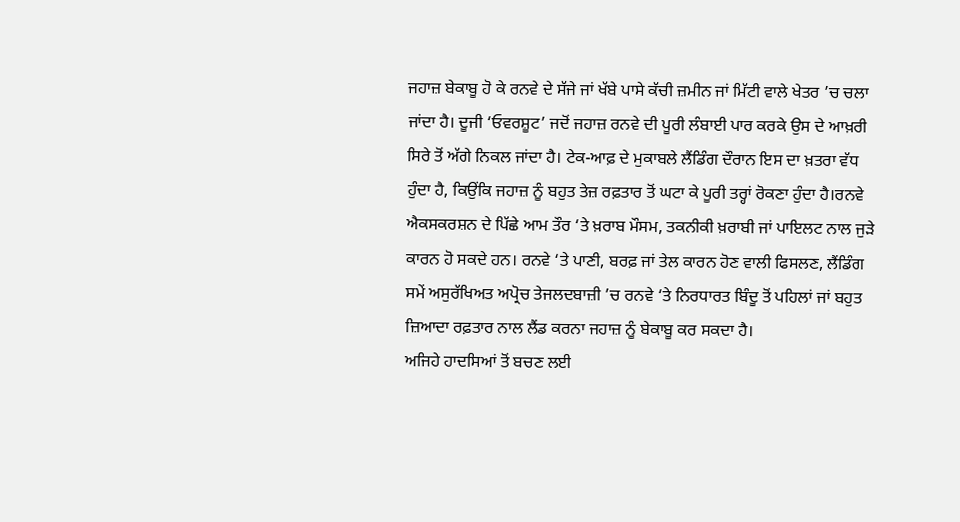ਜਹਾਜ਼ ਬੇਕਾਬੂ ਹੋ ਕੇ ਰਨਵੇ ਦੇ ਸੱਜੇ ਜਾਂ ਖੱਬੇ ਪਾਸੇ ਕੱਚੀ ਜ਼ਮੀਨ ਜਾਂ ਮਿੱਟੀ ਵਾਲੇ ਖੇਤਰ ’ਚ ਚਲਾ ਜਾਂਦਾ ਹੈ। ਦੂਜੀ ‘ਓਵਰਸ਼ੂਟ’ ਜਦੋਂ ਜਹਾਜ਼ ਰਨਵੇ ਦੀ ਪੂਰੀ ਲੰਬਾਈ ਪਾਰ ਕਰਕੇ ਉਸ ਦੇ ਆਖ਼ਰੀ ਸਿਰੇ ਤੋਂ ਅੱਗੇ ਨਿਕਲ ਜਾਂਦਾ ਹੈ। ਟੇਕ-ਆਫ਼ ਦੇ ਮੁਕਾਬਲੇ ਲੈਂਡਿੰਗ ਦੌਰਾਨ ਇਸ ਦਾ ਖ਼ਤਰਾ ਵੱਧ ਹੁੰਦਾ ਹੈ, ਕਿਉਂਕਿ ਜਹਾਜ਼ ਨੂੰ ਬਹੁਤ ਤੇਜ਼ ਰਫ਼ਤਾਰ ਤੋਂ ਘਟਾ ਕੇ ਪੂਰੀ ਤਰ੍ਹਾਂ ਰੋਕਣਾ ਹੁੰਦਾ ਹੈ।ਰਨਵੇ ਐਕਸਕਰਸ਼ਨ ਦੇ ਪਿੱਛੇ ਆਮ ਤੌਰ ‘ਤੇ ਖ਼ਰਾਬ ਮੌਸਮ, ਤਕਨੀਕੀ ਖ਼ਰਾਬੀ ਜਾਂ ਪਾਇਲਟ ਨਾਲ ਜੁੜੇ ਕਾਰਨ ਹੋ ਸਕਦੇ ਹਨ। ਰਨਵੇ ‘ਤੇ ਪਾਣੀ, ਬਰਫ਼ ਜਾਂ ਤੇਲ ਕਾਰਨ ਹੋਣ ਵਾਲੀ ਫਿਸਲਣ, ਲੈਂਡਿੰਗ ਸਮੇਂ ਅਸੁਰੱਖਿਅਤ ਅਪ੍ਰੋਚ ਤੇਜਲਦਬਾਜ਼ੀ ’ਚ ਰਨਵੇ ‘ਤੇ ਨਿਰਧਾਰਤ ਬਿੰਦੂ ਤੋਂ ਪਹਿਲਾਂ ਜਾਂ ਬਹੁਤ ਜ਼ਿਆਦਾ ਰਫ਼ਤਾਰ ਨਾਲ ਲੈਂਡ ਕਰਨਾ ਜਹਾਜ਼ ਨੂੰ ਬੇਕਾਬੂ ਕਰ ਸਕਦਾ ਹੈ।
ਅਜਿਹੇ ਹਾਦਸਿਆਂ ਤੋਂ ਬਚਣ ਲਈ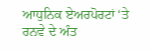ਆਧੁਨਿਕ ਏਅਰਪੋਰਟਾਂ ‘ਤੇ ਰਨਵੇ ਦੇ ਅੰਤ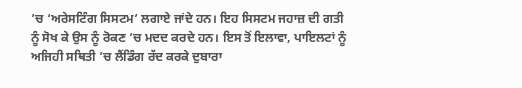’ਚ ‘ਅਰੇਸਟਿੰਗ ਸਿਸਟਮ’ ਲਗਾਏ ਜਾਂਦੇ ਹਨ। ਇਹ ਸਿਸਟਮ ਜਹਾਜ਼ ਦੀ ਗਤੀ ਨੂੰ ਸੋਖ ਕੇ ਉਸ ਨੂੰ ਰੋਕਣ ’ਚ ਮਦਦ ਕਰਦੇ ਹਨ। ਇਸ ਤੋਂ ਇਲਾਵਾ, ਪਾਇਲਟਾਂ ਨੂੰ ਅਜਿਹੀ ਸਥਿਤੀ ’ਚ ਲੈਂਡਿੰਗ ਰੱਦ ਕਰਕੇ ਦੁਬਾਰਾ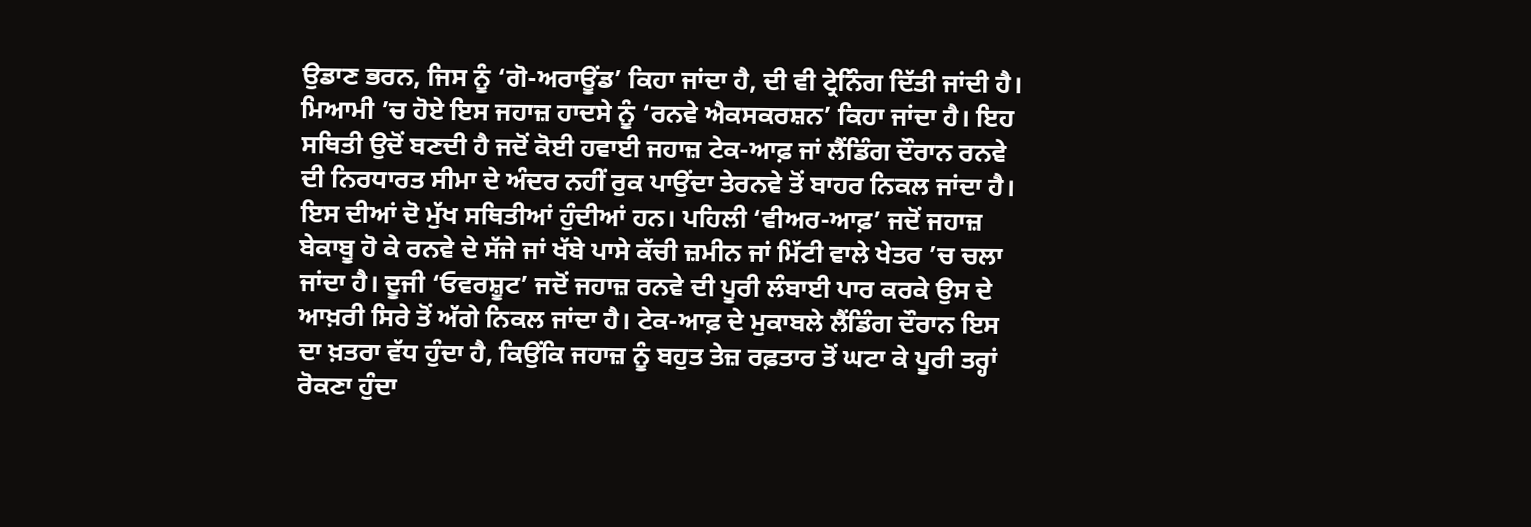ਉਡਾਣ ਭਰਨ, ਜਿਸ ਨੂੰ ‘ਗੋ-ਅਰਾਊਂਡ’ ਕਿਹਾ ਜਾਂਦਾ ਹੈ, ਦੀ ਵੀ ਟ੍ਰੇਨਿੰਗ ਦਿੱਤੀ ਜਾਂਦੀ ਹੈ।
ਮਿਆਮੀ ’ਚ ਹੋਏ ਇਸ ਜਹਾਜ਼ ਹਾਦਸੇ ਨੂੰ ‘ਰਨਵੇ ਐਕਸਕਰਸ਼ਨ’ ਕਿਹਾ ਜਾਂਦਾ ਹੈ। ਇਹ ਸਥਿਤੀ ਉਦੋਂ ਬਣਦੀ ਹੈ ਜਦੋਂ ਕੋਈ ਹਵਾਈ ਜਹਾਜ਼ ਟੇਕ-ਆਫ਼ ਜਾਂ ਲੈਂਡਿੰਗ ਦੌਰਾਨ ਰਨਵੇ ਦੀ ਨਿਰਧਾਰਤ ਸੀਮਾ ਦੇ ਅੰਦਰ ਨਹੀਂ ਰੁਕ ਪਾਉਂਦਾ ਤੇਰਨਵੇ ਤੋਂ ਬਾਹਰ ਨਿਕਲ ਜਾਂਦਾ ਹੈ। ਇਸ ਦੀਆਂ ਦੋ ਮੁੱਖ ਸਥਿਤੀਆਂ ਹੁੰਦੀਆਂ ਹਨ। ਪਹਿਲੀ ‘ਵੀਅਰ-ਆਫ਼’ ਜਦੋਂ ਜਹਾਜ਼ ਬੇਕਾਬੂ ਹੋ ਕੇ ਰਨਵੇ ਦੇ ਸੱਜੇ ਜਾਂ ਖੱਬੇ ਪਾਸੇ ਕੱਚੀ ਜ਼ਮੀਨ ਜਾਂ ਮਿੱਟੀ ਵਾਲੇ ਖੇਤਰ ’ਚ ਚਲਾ ਜਾਂਦਾ ਹੈ। ਦੂਜੀ ‘ਓਵਰਸ਼ੂਟ’ ਜਦੋਂ ਜਹਾਜ਼ ਰਨਵੇ ਦੀ ਪੂਰੀ ਲੰਬਾਈ ਪਾਰ ਕਰਕੇ ਉਸ ਦੇ ਆਖ਼ਰੀ ਸਿਰੇ ਤੋਂ ਅੱਗੇ ਨਿਕਲ ਜਾਂਦਾ ਹੈ। ਟੇਕ-ਆਫ਼ ਦੇ ਮੁਕਾਬਲੇ ਲੈਂਡਿੰਗ ਦੌਰਾਨ ਇਸ ਦਾ ਖ਼ਤਰਾ ਵੱਧ ਹੁੰਦਾ ਹੈ, ਕਿਉਂਕਿ ਜਹਾਜ਼ ਨੂੰ ਬਹੁਤ ਤੇਜ਼ ਰਫ਼ਤਾਰ ਤੋਂ ਘਟਾ ਕੇ ਪੂਰੀ ਤਰ੍ਹਾਂ ਰੋਕਣਾ ਹੁੰਦਾ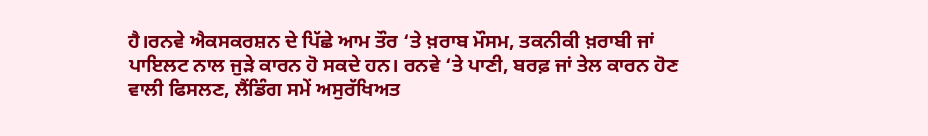ਹੈ।ਰਨਵੇ ਐਕਸਕਰਸ਼ਨ ਦੇ ਪਿੱਛੇ ਆਮ ਤੌਰ ‘ਤੇ ਖ਼ਰਾਬ ਮੌਸਮ, ਤਕਨੀਕੀ ਖ਼ਰਾਬੀ ਜਾਂ ਪਾਇਲਟ ਨਾਲ ਜੁੜੇ ਕਾਰਨ ਹੋ ਸਕਦੇ ਹਨ। ਰਨਵੇ ‘ਤੇ ਪਾਣੀ, ਬਰਫ਼ ਜਾਂ ਤੇਲ ਕਾਰਨ ਹੋਣ ਵਾਲੀ ਫਿਸਲਣ, ਲੈਂਡਿੰਗ ਸਮੇਂ ਅਸੁਰੱਖਿਅਤ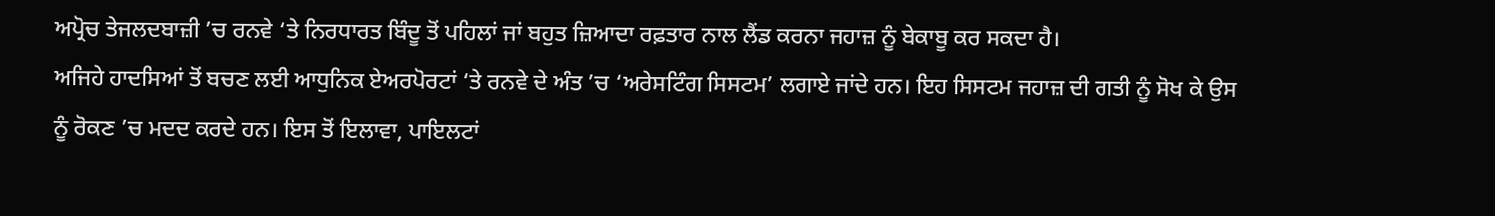ਅਪ੍ਰੋਚ ਤੇਜਲਦਬਾਜ਼ੀ ’ਚ ਰਨਵੇ ‘ਤੇ ਨਿਰਧਾਰਤ ਬਿੰਦੂ ਤੋਂ ਪਹਿਲਾਂ ਜਾਂ ਬਹੁਤ ਜ਼ਿਆਦਾ ਰਫ਼ਤਾਰ ਨਾਲ ਲੈਂਡ ਕਰਨਾ ਜਹਾਜ਼ ਨੂੰ ਬੇਕਾਬੂ ਕਰ ਸਕਦਾ ਹੈ।
ਅਜਿਹੇ ਹਾਦਸਿਆਂ ਤੋਂ ਬਚਣ ਲਈ ਆਧੁਨਿਕ ਏਅਰਪੋਰਟਾਂ ‘ਤੇ ਰਨਵੇ ਦੇ ਅੰਤ ’ਚ ‘ਅਰੇਸਟਿੰਗ ਸਿਸਟਮ’ ਲਗਾਏ ਜਾਂਦੇ ਹਨ। ਇਹ ਸਿਸਟਮ ਜਹਾਜ਼ ਦੀ ਗਤੀ ਨੂੰ ਸੋਖ ਕੇ ਉਸ ਨੂੰ ਰੋਕਣ ’ਚ ਮਦਦ ਕਰਦੇ ਹਨ। ਇਸ ਤੋਂ ਇਲਾਵਾ, ਪਾਇਲਟਾਂ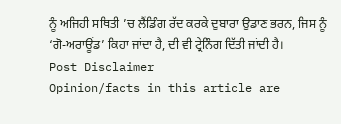ਨੂੰ ਅਜਿਹੀ ਸਥਿਤੀ ’ਚ ਲੈਂਡਿੰਗ ਰੱਦ ਕਰਕੇ ਦੁਬਾਰਾ ਉਡਾਣ ਭਰਨ, ਜਿਸ ਨੂੰ ‘ਗੋ-ਅਰਾਊਂਡ’ ਕਿਹਾ ਜਾਂਦਾ ਹੈ, ਦੀ ਵੀ ਟ੍ਰੇਨਿੰਗ ਦਿੱਤੀ ਜਾਂਦੀ ਹੈ।
Post Disclaimer
Opinion/facts in this article are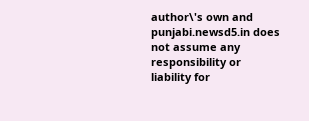author\'s own and punjabi.newsd5.in does not assume any responsibility or liability for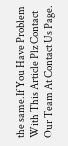the same.If You Have Problem With This Article Plz Contact Our Team At Contact Us Page.